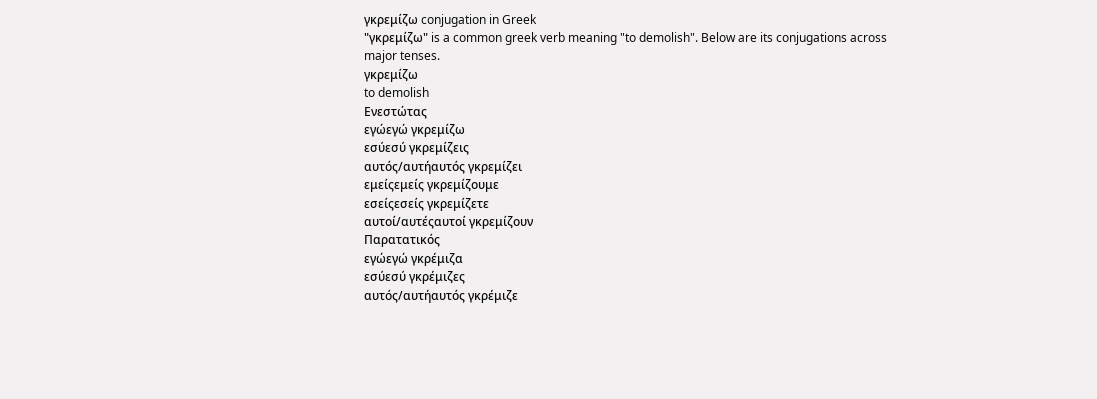γκρεμίζω conjugation in Greek
"γκρεμίζω" is a common greek verb meaning "to demolish". Below are its conjugations across major tenses.
γκρεμίζω
to demolish
Ενεστώτας
εγώεγώ γκρεμίζω
εσύεσύ γκρεμίζεις
αυτός/αυτήαυτός γκρεμίζει
εμείςεμείς γκρεμίζουμε
εσείςεσείς γκρεμίζετε
αυτοί/αυτέςαυτοί γκρεμίζουν
Παρατατικός
εγώεγώ γκρέμιζα
εσύεσύ γκρέμιζες
αυτός/αυτήαυτός γκρέμιζε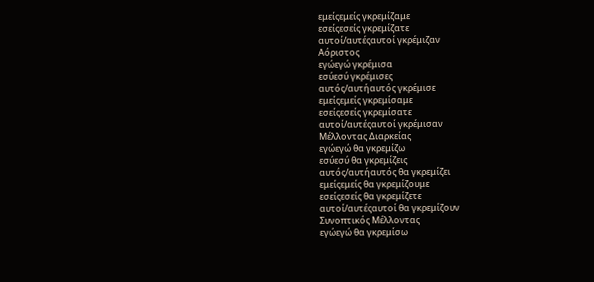εμείςεμείς γκρεμίζαμε
εσείςεσείς γκρεμίζατε
αυτοί/αυτέςαυτοί γκρέμιζαν
Αόριστος
εγώεγώ γκρέμισα
εσύεσύ γκρέμισες
αυτός/αυτήαυτός γκρέμισε
εμείςεμείς γκρεμίσαμε
εσείςεσείς γκρεμίσατε
αυτοί/αυτέςαυτοί γκρέμισαν
Μέλλοντας Διαρκείας
εγώεγώ θα γκρεμίζω
εσύεσύ θα γκρεμίζεις
αυτός/αυτήαυτός θα γκρεμίζει
εμείςεμείς θα γκρεμίζουμε
εσείςεσείς θα γκρεμίζετε
αυτοί/αυτέςαυτοί θα γκρεμίζουν
Συνοπτικός Μέλλοντας
εγώεγώ θα γκρεμίσω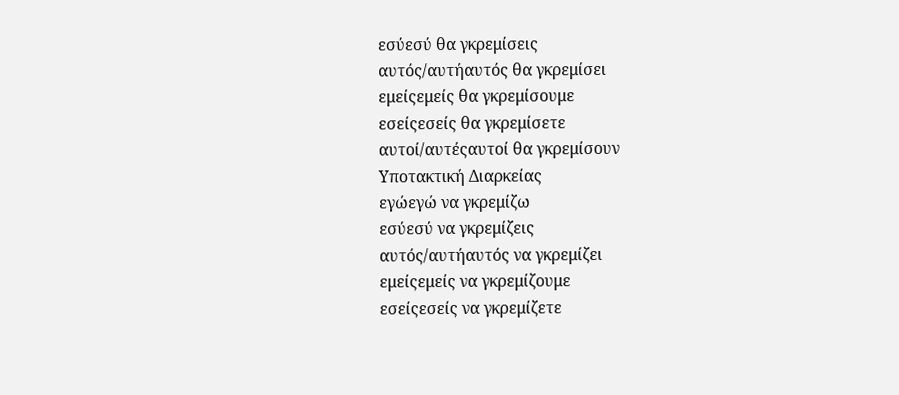εσύεσύ θα γκρεμίσεις
αυτός/αυτήαυτός θα γκρεμίσει
εμείςεμείς θα γκρεμίσουμε
εσείςεσείς θα γκρεμίσετε
αυτοί/αυτέςαυτοί θα γκρεμίσουν
Υποτακτική Διαρκείας
εγώεγώ να γκρεμίζω
εσύεσύ να γκρεμίζεις
αυτός/αυτήαυτός να γκρεμίζει
εμείςεμείς να γκρεμίζουμε
εσείςεσείς να γκρεμίζετε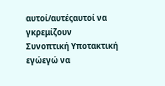αυτοί/αυτέςαυτοί να γκρεμίζουν
Συνοπτική Υποτακτική
εγώεγώ να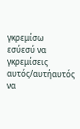γκρεμίσω
εσύεσύ να γκρεμίσεις
αυτός/αυτήαυτός να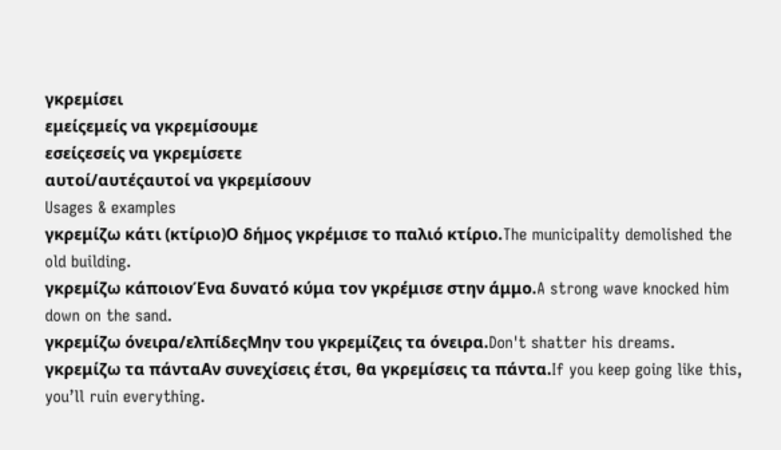γκρεμίσει
εμείςεμείς να γκρεμίσουμε
εσείςεσείς να γκρεμίσετε
αυτοί/αυτέςαυτοί να γκρεμίσουν
Usages & examples
γκρεμίζω κάτι (κτίριο)Ο δήμος γκρέμισε το παλιό κτίριο.The municipality demolished the old building.
γκρεμίζω κάποιονΈνα δυνατό κύμα τον γκρέμισε στην άμμο.A strong wave knocked him down on the sand.
γκρεμίζω όνειρα/ελπίδεςΜην του γκρεμίζεις τα όνειρα.Don't shatter his dreams.
γκρεμίζω τα πάνταΑν συνεχίσεις έτσι, θα γκρεμίσεις τα πάντα.If you keep going like this, you’ll ruin everything.